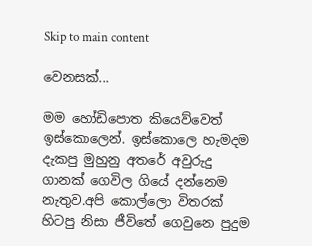Skip to main content

වෙනසක්...

මම හෝඩිපොත කියෙව්වෙත් ඉස්කොලෙන්. ඉස්කොලෙ හැමදම දැකපු මුහුනු අතරේ අවුරුදු ගානක් ගෙවිල ගියේ දන්නෙම නැතුව.අපි කොල්ලො විතරක් හිටපු නිසා ජීවිතේ ගෙවුනෙ පුදුම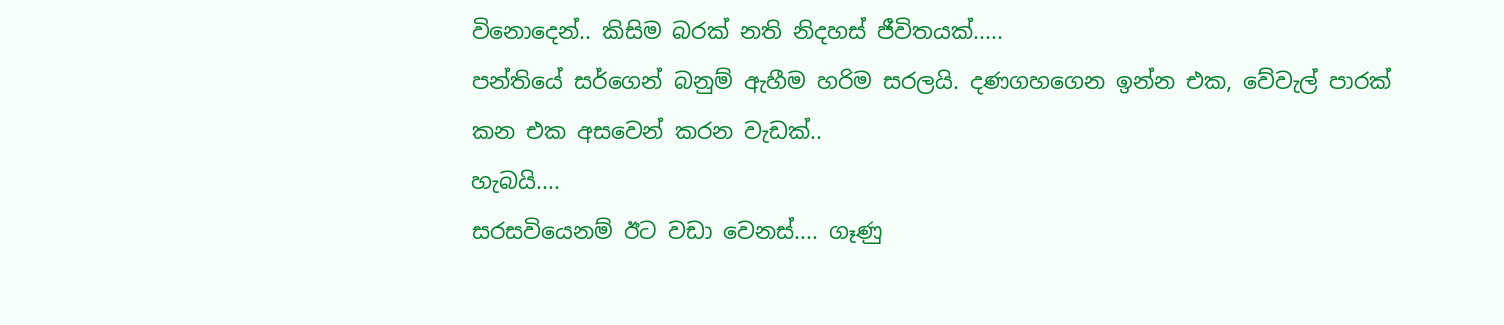විනොදෙන්.. කිසිම බරක් නති නිදහස් ජීවිතයක්.....
පන්තියේ සර්ගෙන් බනුම් ඇහීම හරිම සරලයි. දණගහගෙන ඉන්න එක, වේවැල් පාරක් කන එක අසවෙන් කරන වැඩක්..
හැබයි....
සරසවියෙනම් ඊට වඩා වෙනස්.... ගෑණු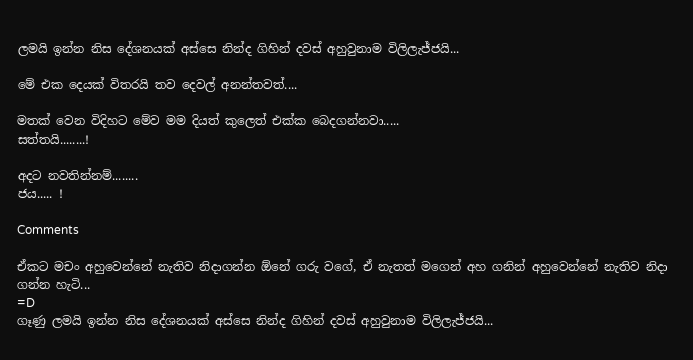ලමයි ඉන්න නිස දේශනයක් අස්සෙ නින්ද ගිහින් දවස් අහුවුනාම විලිලැජ්ජයි...

මේ එක දෙයක් විතරයි තව දෙවල් අනන්තවත්....

මතක් වෙන විදිහට මේව මම දියත් කුලෙත් එක්ක බෙදගන්නවා.....
සත්තයි........!

අදට නවතින්නම්........
ජය..... !

Comments

ඒකට මචං අහුවෙන්නේ නැතිව නිදාගන්න ඕනේ ගරු වගේ, ඒ නැතත් මගෙන් අහ ගනින් අහුවෙන්නේ නැතිව නිදා ගන්න හැටි...
=D
ගෑණු ලමයි ඉන්න නිස දේශනයක් අස්සෙ නින්ද ගිහින් දවස් අහුවුනාම විලිලැජ්ජයි...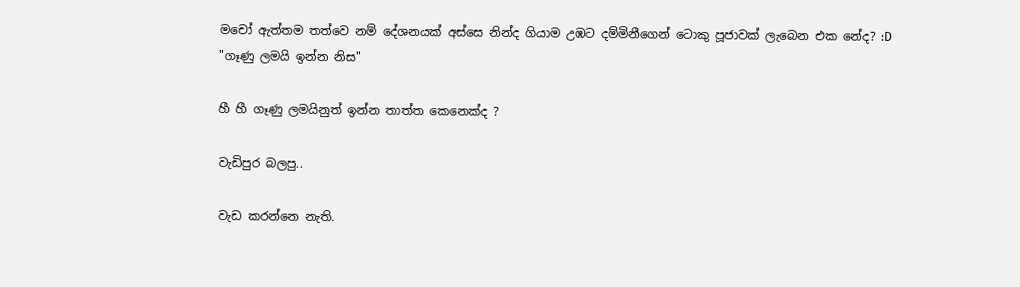මචෝ ඇත්තම තත්වෙ නම් දේශනයක් අස්සෙ නින්ද ගියාම උඹට දම්මිනීගෙන් ටොකු පූජාවක් ලැබෙන එක නේද? :D
"ගෑණු ලමයි ඉන්න නිස"

හී හී ගෑණු ලමයිනුත් ඉන්න තාත්ත කෙනෙක්ද ?

වැඩිපුර බලපු..

වැඩ කරන්නෙ නැති.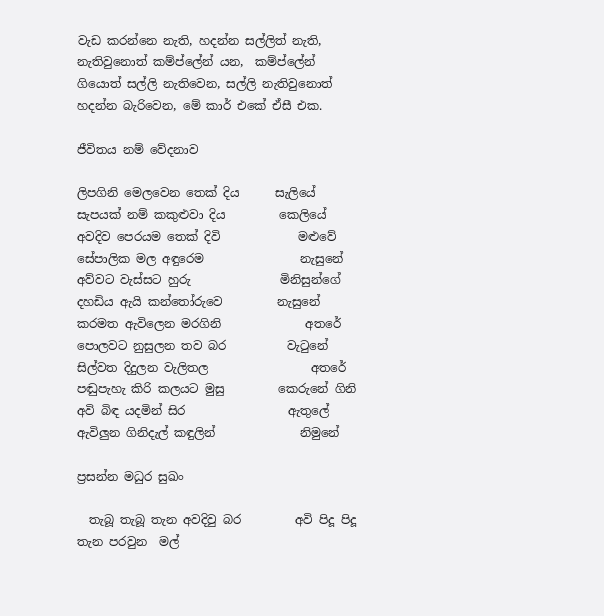වැඩ කරන්නෙ නැති, හදන්න සල්ලිත් නැති, නැතිවුනොත් කම්ප්ලේන් යන,  කම්ප්ලේන් ගියොත් සල්ලි නැතිවෙන, සල්ලි නැතිවුනොත් හදන්න බැරිවෙන, මේ කාර් එකේ ඒසී එක.

ජීවිතය නම් වේදනාව

ලිපගිනි මෙලවෙන තෙක් දිය      සැලියේ සැපයක් නම් කකුළුවා දිය         කෙලියේ අවදිව පෙරයම තෙක් දිවි             මළුවේ සේපාලික මල අඳුරෙම                නැසුනේ අව්වට වැස්සට හුරු               මිනිසුන්ගේ දහඩිය ඇයි කන්තෝරුවෙ         නැසුනේ කරමත ඇවිලෙන මරගිනි              අතරේ පොලවට නුසුලන තව බර          වැටුනේ සිල්වත දිදුලන වැලිතල                 අතරේ පඬුපැහැ කිරි කලයට මුසු         කෙරුනේ ගිනි අවි බිඳ යදමින් සිර                 ඇතුලේ ඇවිලුන ගිනිදැල් කඳුලින්              නිමුනේ

ප්‍රසන්න මධුර සුඛං

  තැබූ තැබූ තැන අවදිවු බර         අවි පිදූ පිදූ තැන පරවුන  මල්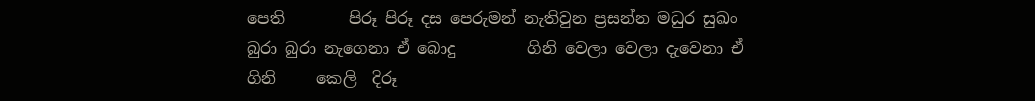පෙති        පිරූ පිරූ දස පෙරුමන් නැතිවුන ප්‍රසන්න මධුර සුඛං බුරා බුරා නැගෙනා ඒ බොදු         ගිනි වෙලා වෙලා දැවෙනා ඒ ගිනි     කෙලි  දිරූ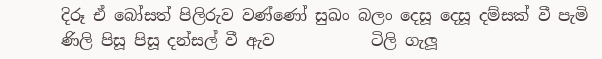දිරූ ඒ බෝසත් පිලිරුව වණ්ණෝ සුඛං බලං දෙසූ දෙසූ දම්සක් වී පැමි         ණිලි පිසූ පිසූ දන්සල් වී ඇව            ටිලි ගැලූ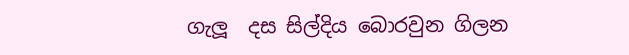ගැලූ  දස සිල්දිය බොරවුන ගිලන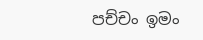පච්චං ඉමං